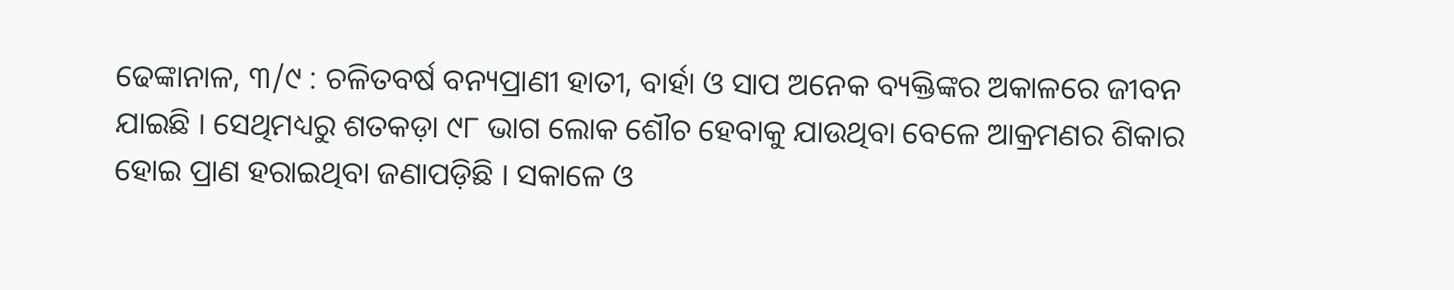ଢେଙ୍କାନାଳ, ୩/୯ : ଚଳିତବର୍ଷ ବନ୍ୟପ୍ରାଣୀ ହାତୀ, ବାର୍ହା ଓ ସାପ ଅନେକ ବ୍ୟକ୍ତିଙ୍କର ଅକାଳରେ ଜୀବନ ଯାଇଛି । ସେଥିମଧ୍ୟରୁ ଶତକଡ଼ା ୯୮ ଭାଗ ଲୋକ ଶୌଚ ହେବାକୁ ଯାଉଥିବା ବେଳେ ଆକ୍ରମଣର ଶିକାର ହୋଇ ପ୍ରାଣ ହରାଇଥିବା ଜଣାପଡ଼ିଛି । ସକାଳେ ଓ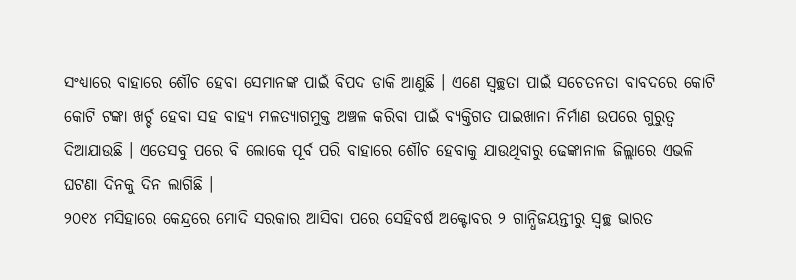ସଂଧ୍ୟାରେ ବାହାରେ ଶୌଚ ହେବା ସେମାନଙ୍କ ପାଇଁ ବିପଦ ଡାକି ଆଣୁଛି । ଏଣେ ସ୍ୱଚ୍ଛତା ପାଇଁ ସଚେତନତା ବାବଦରେ କୋଟି କୋଟି ଟଙ୍କା ଖର୍ଚ୍ଚ ହେବା ସହ ବାହ୍ୟ ମଳତ୍ୟାଗମୁକ୍ତ ଅଞ୍ଚଳ କରିବା ପାଇଁ ବ୍ୟକ୍ତିଗତ ପାଇଖାନା ନିର୍ମାଣ ଉପରେ ଗୁରୁତ୍ୱ ଦିଆଯାଉଛି । ଏତେସବୁ ପରେ ବି ଲୋକେ ପୂର୍ବ ପରି ବାହାରେ ଶୌଚ ହେବାକୁ ଯାଉଥିବାରୁ ଢେଙ୍କାନାଳ ଜିଲ୍ଲାରେ ଏଭଳି ଘଟଣା ଦିନକୁ ଦିନ ଲାଗିଛି ।
୨୦୧୪ ମସିହାରେ କେନ୍ଦ୍ରରେ ମୋଦି ସରକାର ଆସିବା ପରେ ସେହିବର୍ଷ ଅକ୍ଟୋବର ୨ ଗାନ୍ଧିଜୟନ୍ତୀରୁ ସ୍ୱଚ୍ଛ ଭାରତ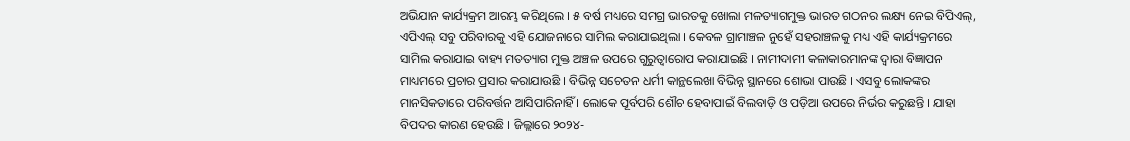ଅଭିଯାନ କାର୍ଯ୍ୟକ୍ରମ ଆରମ୍ଭ କରିଥିଲେ । ୫ ବର୍ଷ ମଧ୍ୟରେ ସମଗ୍ର ଭାରତକୁ ଖୋଲା ମଳତ୍ୟାଗମୁକ୍ତ ଭାରତ ଗଠନର ଲକ୍ଷ୍ୟ ନେଇ ବିପିଏଲ୍, ଏପିଏଲ୍ ସବୁ ପରିବାରକୁ ଏହି ଯୋଜନାରେ ସାମିଲ କରାଯାଇଥିଲା । କେବଳ ଗ୍ରାମାଞ୍ଚଳ ନୁହେଁ ସହରାଞ୍ଚଳକୁ ମଧ୍ୟ ଏହି କାର୍ଯ୍ୟକ୍ରମରେ ସାମିଲ କରାଯାଇ ବାହ୍ୟ ମତତ୍ୟାଗ ମୁକ୍ତ ଅଞ୍ଚଳ ଉପରେ ଗୁରୁତ୍ୱାରୋପ କରାଯାଇଛି । ନାମୀଦାମୀ କଳାକାରମାନଙ୍କ ଦ୍ୱାରା ବିଜ୍ଞାପନ ମାଧ୍ୟମରେ ପ୍ରଚାର ପ୍ରସାର କରାଯାଉଛି । ବିଭିନ୍ନ ସଚେତନ ଧର୍ମୀ କାନ୍ଥଲେଖା ବିଭିନ୍ନ ସ୍ଥାନରେ ଶୋଭା ପାଉଛି । ଏସବୁ ଲୋକଙ୍କର ମାନସିକତାରେ ପରିବର୍ତ୍ତନ ଆସିପାରିନାହିଁ । ଲୋକେ ପୂର୍ବପରି ଶୌଚ ହେବାପାଇଁ ବିଲବାଡ଼ି ଓ ପଡ଼ିଆ ଉପରେ ନିର୍ଭର କରୁଛନ୍ତି । ଯାହା ବିପଦର କାରଣ ହେଉଛି । ଜିଲ୍ଲାରେ ୨୦୨୪-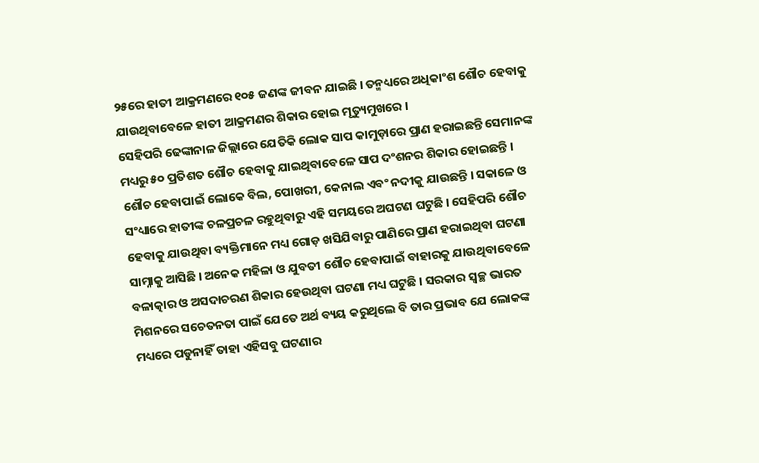୨୫ରେ ହାତୀ ଆକ୍ରମଣରେ ୧୦୫ ଜଣଙ୍କ ଜୀବନ ଯାଇଛି । ତନ୍ମଧ୍ୟରେ ଅଧିକାଂଶ ଶୌଚ ହେବାକୁ ଯାଉଥିବାବେଳେ ହାତୀ ଆକ୍ରମଣର ଶିକାର ହୋଇ ମୃତ୍ୟୁମୁଖରେ ।
ସେହିପରି ଢେଙ୍କାନାଳ ଜିଲ୍ଲାରେ ଯେତିକି ଲୋକ ସାପ କାମୁଡ଼ାରେ ପ୍ରାଣ ହରାଇଛନ୍ତି ସେମାନଙ୍କ ମଧ୍ୟରୁ ୫୦ ପ୍ରତିଶତ ଶୌଚ ହେବାକୁ ଯାଇଥିବାବେଳେ ସାପ ଦଂଶନର ଶିକାର ହୋଇଛନ୍ତି । ଶୌଚ ହେବାପାଇଁ ଲୋକେ ବିଲ, ପୋଖରୀ, କେନାଲ ଏବଂ ନଦୀକୁ ଯାଉଛନ୍ତି । ସକାଳେ ଓ ସଂଧ୍ୟାରେ ହାତୀଙ୍କ ଚଳପ୍ରଚଳ ରହୁଥିବାରୁ ଏହି ସମୟରେ ଅଘଟଣ ଘଟୁଛି । ସେହିପରି ଶୌଚ ହେବାକୁ ଯାଉଥିବା ବ୍ୟକ୍ତିମାନେ ମଧ୍ୟ ଗୋଡ଼ ଖସିଯିବାରୁ ପାଣିରେ ପ୍ରାଣ ହରାଇଥିବା ଘଟଣା ସାମ୍ନାକୁ ଆସିଛି । ଅନେକ ମହିଳା ଓ ଯୁବତୀ ଶୌଚ ହେବାପାଇଁ ବାହାରକୁ ଯାଉଥିବାବେଳେ ବଳାତ୍କାର ଓ ଅସଦାଚରଣ ଶିକାର ହେଉଥିବା ଘଟଣା ମଧ୍ୟ ଘଟୁଛି । ସରକାର ସ୍ୱଚ୍ଛ ଭାରତ ମିଶନରେ ସଚେତନତା ପାଇଁ ଯେତେ ଅର୍ଥ ବ୍ୟୟ କରୁଥିଲେ ବି ତାର ପ୍ରଭାବ ଯେ ଲୋକଙ୍କ ମଧ୍ୟରେ ପଡୁନାହିଁ ତାହା ଏହିସବୁ ଘଟଣାର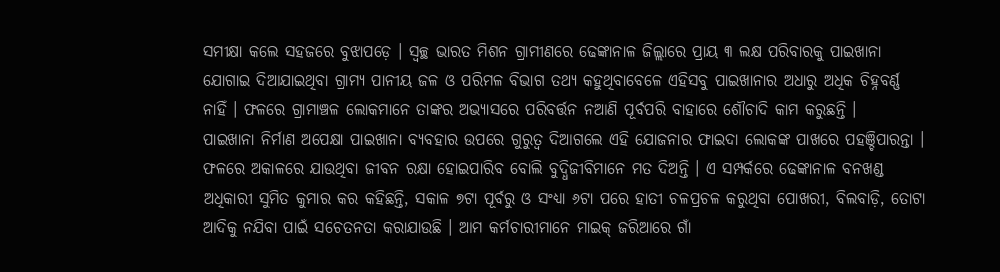ସମୀକ୍ଷା କଲେ ସହଜରେ ବୁଝାପଡ଼େ । ସ୍ୱଚ୍ଛ ଭାରତ ମିଶନ ଗ୍ରାମୀଣରେ ଢେଙ୍କାନାଳ ଜିଲ୍ଲାରେ ପ୍ରାୟ ୩ ଲକ୍ଷ ପରିବାରକୁ ପାଇଖାନା ଯୋଗାଇ ଦିଆଯାଇଥିବା ଗ୍ରାମ୍ୟ ପାନୀୟ ଜଳ ଓ ପରିମଳ ବିଭାଗ ତଥ୍ୟ କହୁଥିବାବେଳେ ଏହିସବୁ ପାଇଖାନାର ଅଧାରୁ ଅଧିକ ଚିହ୍ନବର୍ଣ୍ଣ ନାହିଁ । ଫଳରେ ଗ୍ରାମାଞ୍ଚଳ ଲୋକମାନେ ତାଙ୍କର ଅଭ୍ୟାସରେ ପରିବର୍ତ୍ତନ ନଆଣି ପୂର୍ବପରି ବାହାରେ ଶୌଚାଦି କାମ କରୁଛନ୍ତି ।
ପାଇଖାନା ନିର୍ମାଣ ଅପେକ୍ଷା ପାଇଖାନା ବ୍ୟବହାର ଉପରେ ଗୁରୁତ୍ୱ ଦିଆଗଲେ ଏହି ଯୋଜନାର ଫାଇଦା ଲୋକଙ୍କ ପାଖରେ ପହଞ୍ଚିପାରନ୍ତା । ଫଳରେ ଅକାଳରେ ଯାଉଥିବା ଜୀବନ ରକ୍ଷା ହୋଇପାରିବ ବୋଲି ବୁଦ୍ଧିଜୀବିମାନେ ମତ ଦିଅନ୍ତି । ଏ ସମ୍ପର୍କରେ ଢେଙ୍କାନାଳ ବନଖଣ୍ଡ ଅଧିକାରୀ ସୁମିତ କୁମାର କର କହିଛନ୍ତି, ସକାଳ ୭ଟା ପୂର୍ବରୁ ଓ ସଂଧ୍ୟା ୬ଟା ପରେ ହାତୀ ଚଳପ୍ରଚଳ କରୁଥିବା ପୋଖରୀ, ବିଲବାଡ଼ି, ତୋଟା ଆଦିକୁ ନଯିବା ପାଇଁ ସଚେତନତା କରାଯାଉଛି । ଆମ କର୍ମଚାରୀମାନେ ମାଇକ୍ ଜରିଆରେ ଗାଁ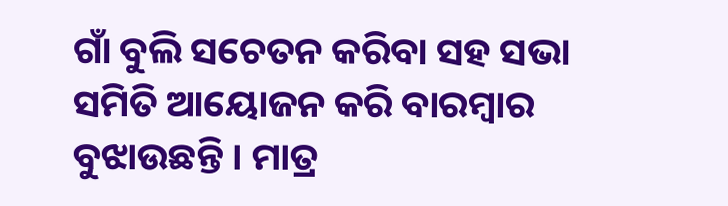ଗାଁ ବୁଲି ସଚେତନ କରିବା ସହ ସଭା ସମିତି ଆୟୋଜନ କରି ବାରମ୍ବାର ବୁଝାଉଛନ୍ତି । ମାତ୍ର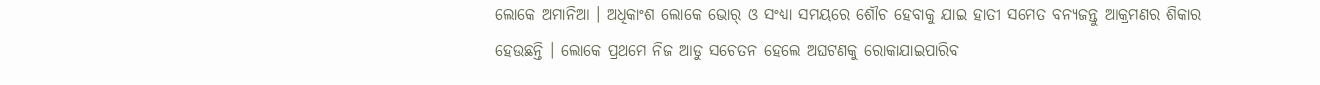ଲୋକେ ଅମାନିଆ । ଅଧିକାଂଶ ଲୋକେ ଭୋର୍ ଓ ସଂଧ୍ୟା ସମୟରେ ଶୌଚ ହେବାକୁ ଯାଇ ହାତୀ ସମେତ ବନ୍ୟଜନ୍ତୁ ଆକ୍ରମଣର ଶିକାର ହେଉଛନ୍ତି । ଲୋକେ ପ୍ରଥମେ ନିଜ ଆଡୁ ସଚେତନ ହେଲେ ଅଘଟଣକୁ ରୋକାଯାଇପାରିବ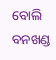ବୋଲି ବନଖଣ୍ଡ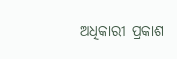ଅଧିକାରୀ ପ୍ରକାଶ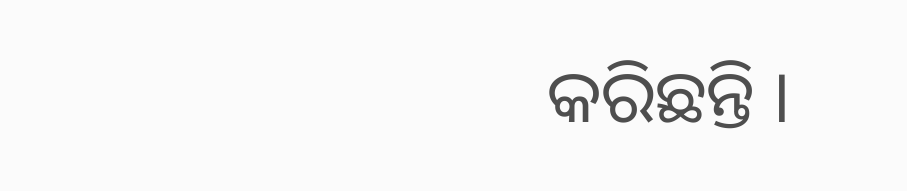କରିଛନ୍ତି ।